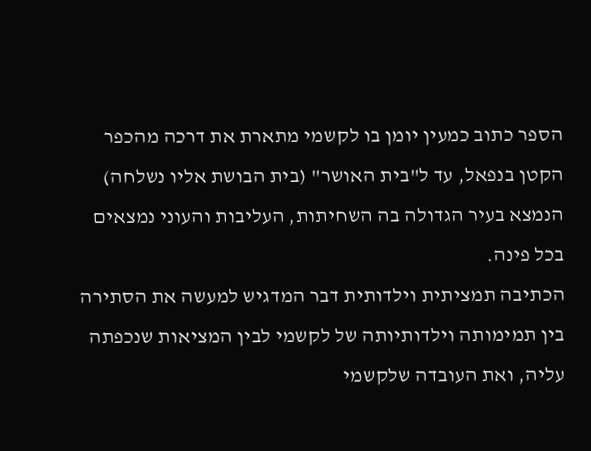הספר כתוב כמעין יומן בו לקשמי מתארת את דרכה מהכפר הקטן בנפאל, עד ל"בית האושר" (בית הבושת אליו נשלחה) הנמצא בעיר הגדולה בה השחיתות, העליבות והעוני נמצאים בכל פינה.
הכתיבה תמציתית וילדותית דבר המדגיש למעשה את הסתירה בין תמימותה וילדותיותה של לקשמי לבין המציאות שנכפתה עליה, ואת העובדה שלקשמי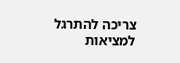צריכה להתרגל למציאות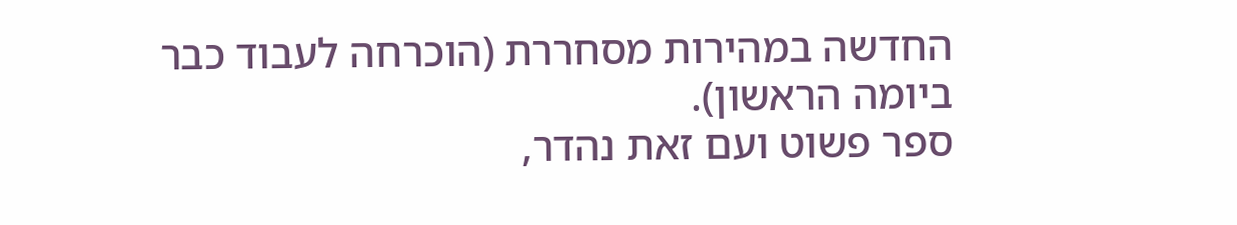החדשה במהירות מסחררת (הוכרחה לעבוד כבר ביומה הראשון).
ספר פשוט ועם זאת נהדר,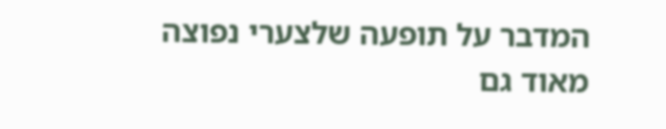המדבר על תופעה שלצערי נפוצה מאוד גם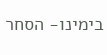בימינו- הסחר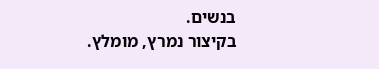בנשים.
בקיצור נמרץ, מומלץ.